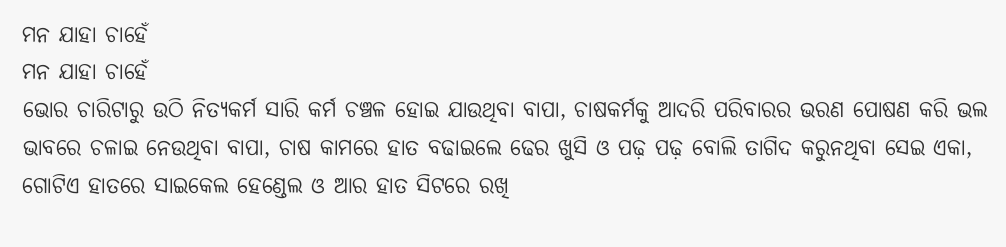ମନ ଯାହା ଚାହେଁ
ମନ ଯାହା ଚାହେଁ
ଭୋର ଚାରିଟାରୁ ଉଠି ନିତ୍ୟକର୍ମ ସାରି କର୍ମ ଚଞ୍ଚଳ ହୋଇ ଯାଉଥିବା ବାପା, ଚାଷକର୍ମକୁ ଆଦରି ପରିବାରର ଭରଣ ପୋଷଣ କରି ଭଲ ଭାବରେ ଚଳାଇ ନେଉଥିବା ବାପା, ଚାଷ କାମରେ ହାତ ବଢାଇଲେ ଢେର ଖୁସି ଓ ପଢ଼ ପଢ଼ ବୋଲି ତାଗିଦ କରୁନଥିବା ସେଇ ଏକା, ଗୋଟିଏ ହାତରେ ସାଇକେଲ ହେଣ୍ଡେଲ ଓ ଆର ହାତ ସିଟରେ ରଖି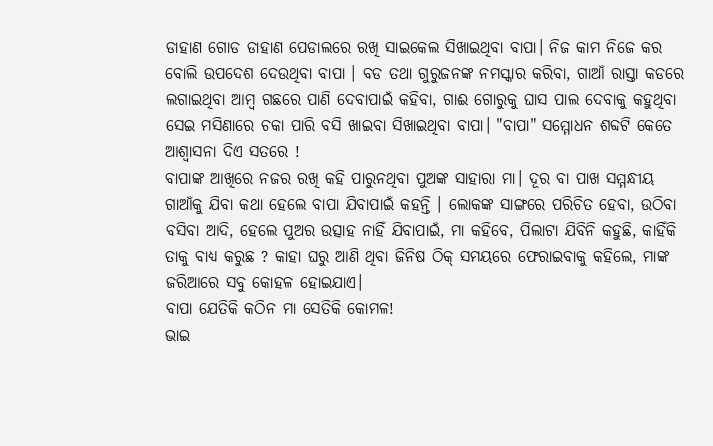ଡାହାଣ ଗୋଡ ଡାହାଣ ପେଡାଲରେ ରଖି ସାଇକେଲ ସିଖାଇଥିବା ବାପା। ନିଜ କାମ ନିଜେ କର ବୋଲି ଉପଦେଶ ଦେଉଥିବା ବାପା । ବଡ ତଥା ଗୁରୁଜନଙ୍କ ନମସ୍କାର କରିବା, ଗାଆଁ ରାସ୍ତା କଡରେ ଲଗାଇଥିବା ଆମ୍ବ ଗଛରେ ପାଣି ଦେବାପାଇଁ କହିବା, ଗାଈ ଗୋରୁକୁ ଘାସ ପାଲ ଦେବାକୁ କହୁଥିବା ସେଇ ମସିଣାରେ ଚକା ପାରି ବସି ଖାଇବା ସିଖାଇଥିବା ବାପା। "ବାପା" ସମ୍ମୋଧନ ଶବ୍ଦଟି କେତେ ଆଶ୍ଵାସନା ଦିଏ ସତରେ !
ବାପାଙ୍କ ଆଖିରେ ନଜର ରଖି କହି ପାରୁନଥିବା ପୁଅଙ୍କ ସାହାରା ମା। ଦୂର ବା ପାଖ ସମ୍ମନ୍ଧୀୟ ଗାଆଁକୁ ଯିବା କଥା ହେଲେ ବାପା ଯିବାପାଇଁ କହନ୍ତି । ଲୋକଙ୍କ ସାଙ୍ଗରେ ପରିଚିତ ହେବା, ଉଠିବା ବସିବା ଆଦି, ହେଲେ ପୁଅର ଉତ୍ସାହ ନାହିଁ ଯିବାପାଇଁ, ମା କହିବେ, ପିଲାଟା ଯିବିନି କହୁଛି, କାହିଁକି ତାକୁ ବାଧ୍ୟ କରୁଛ ? କାହା ଘରୁ ଆଣି ଥିବା ଜିନିଷ ଠିକ୍ ସମୟରେ ଫେରାଇବାକୁ କହିଲେ, ମାଙ୍କ ଜରିଆରେ ସବୁ କୋହଳ ହୋଇଯାଏ।
ବାପା ଯେତିକି କଠିନ ମା ସେତିକି କୋମଳ!
ଭାଇ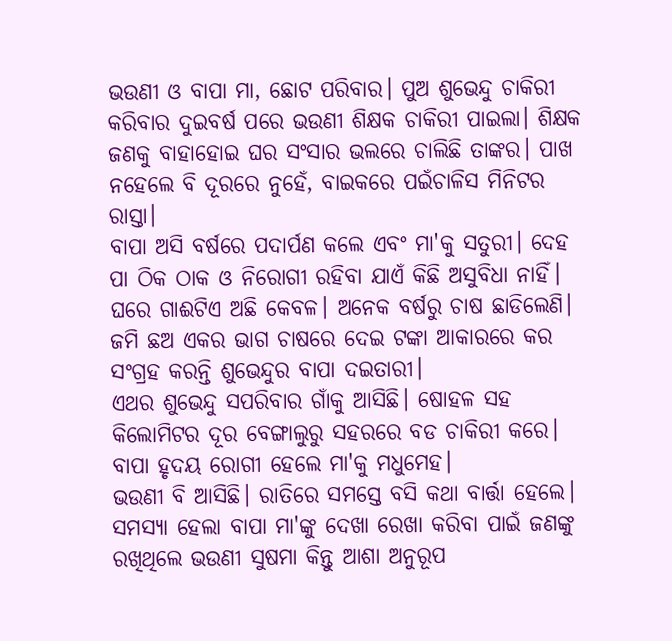ଭଉଣୀ ଓ ବାପା ମା, ଛୋଟ ପରିବାର। ପୁଅ ଶୁଭେନ୍ଦୁ ଚାକିରୀ କରିବାର ଦୁଇବର୍ଷ ପରେ ଭଉଣୀ ଶିକ୍ଷକ ଚାକିରୀ ପାଇଲା। ଶିକ୍ଷକ ଜଣକୁ ବାହାହୋଇ ଘର ସଂସାର ଭଲରେ ଚାଲିଛି ତାଙ୍କର। ପାଖ ନହେଲେ ବି ଦୂରରେ ନୁହେଁ, ବାଇକରେ ପଇଁଚାଳିସ ମିନିଟର ରାସ୍ତା।
ବାପା ଅସି ବର୍ଷରେ ପଦାର୍ପଣ କଲେ ଏବଂ ମା'କୁ ସତୁରୀ। ଦେହ ପା ଠିକ ଠାକ ଓ ନିରୋଗୀ ରହିବା ଯାଏଁ କିଛି ଅସୁବିଧା ନାହିଁ। ଘରେ ଗାଈଟିଏ ଅଛି କେବଳ। ଅନେକ ବର୍ଷରୁ ଚାଷ ଛାଡିଲେଣି। ଜମି ଛଅ ଏକର ଭାଗ ଚାଷରେ ଦେଇ ଟଙ୍କା ଆକାରରେ କର ସଂଗ୍ରହ କରନ୍ତି ଶୁଭେନ୍ଦୁର ବାପା ଦଇତାରୀ।
ଏଥର ଶୁଭେନ୍ଦୁ ସପରିବାର ଗାଁକୁ ଆସିଛି। ଷୋହଳ ସହ କିଲୋମିଟର ଦୂର ବେଙ୍ଗାଲୁରୁ ସହରରେ ବଡ ଚାକିରୀ କରେ। ବାପା ହୃଦୟ ରୋଗୀ ହେଲେ ମା'କୁ ମଧୁମେହ।
ଭଉଣୀ ବି ଆସିଛି। ରାତିରେ ସମସ୍ତେ ବସି କଥା ବାର୍ତ୍ତା ହେଲେ। ସମସ୍ୟା ହେଲା ବାପା ମା'ଙ୍କୁ ଦେଖା ରେଖା କରିବା ପାଇଁ ଜଣଙ୍କୁ ରଖିଥିଲେ ଭଉଣୀ ସୁଷମା କିନ୍ତୁ ଆଶା ଅନୁରୂପ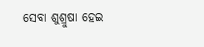ସେବା ଶୁଶ୍ରୁଷା ହେଇ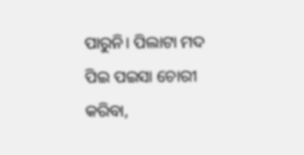ପାରୁନି। ପିଲାଟା ମଦ ପିଇ ପଇସା ଚୋରୀ କରିବା,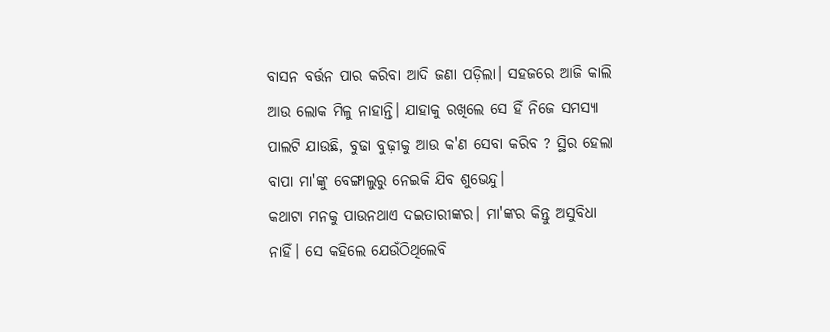ବାସନ ବର୍ତ୍ତନ ପାର କରିବା ଆଦି ଜଣା ପଡ଼ିଲା। ସହଜରେ ଆଜି କାଲି ଆଉ ଲୋକ ମିଳୁ ନାହାନ୍ତି। ଯାହାକୁ ରଖିଲେ ସେ ହିଁ ନିଜେ ସମସ୍ୟା ପାଲଟି ଯାଉଛି, ବୁଢା ବୁଢ଼ୀକୁ ଆଉ କ'ଣ ସେବା କରିବ ? ସ୍ଥିର ହେଲା ବାପା ମା'ଙ୍କୁ ବେଙ୍ଗାଲୁରୁ ନେଇକି ଯିବ ଶୁଭେନ୍ଦୁ।
କଥାଟା ମନକୁ ପାଉନଥାଏ ଦଇତାରୀଙ୍କର। ମା'ଙ୍କର କିନ୍ତୁ ଅସୁବିଧା ନାହିଁ। ସେ କହିଲେ ଯେଉଁଠିଥିଲେବି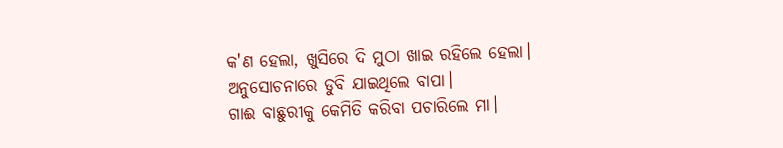କ'ଣ ହେଲା, ଖୁସିରେ ଦି ମୁଠା ଖାଇ ରହିଲେ ହେଲା।
ଅନୁସୋଚନାରେ ଡୁବି ଯାଇଥିଲେ ବାପା।
ଗାଈ ବାଛୁରୀକୁ କେମିତି କରିବା ପଚାରିଲେ ମା।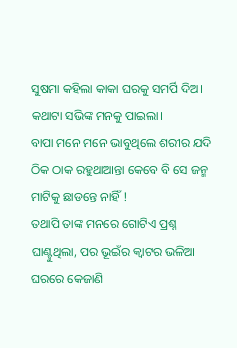ସୁଷମା କହିଲା କାକା ଘରକୁ ସମର୍ପି ଦିଅ। କଥାଟା ସଭିଙ୍କ ମନକୁ ପାଇଲା।
ବାପା ମନେ ମନେ ଭାବୁଥିଲେ ଶରୀର ଯଦି ଠିକ ଠାକ ରହୁଥାଆନ୍ତା କେବେ ବି ସେ ଜନ୍ମ ମାଟିକୁ ଛାଡନ୍ତେ ନାହିଁ !
ତଥାପି ତାଙ୍କ ମନରେ ଗୋଟିଏ ପ୍ରଶ୍ନ ଘାଣ୍ଟୁଥିଲା, ପର ଭୂଇଁର କ୍ୱାଟର ଭଳିଆ ଘରରେ କେଜାଣି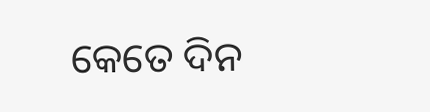କେତେ ଦିନ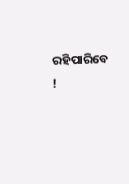ରହିପାରିବେ !